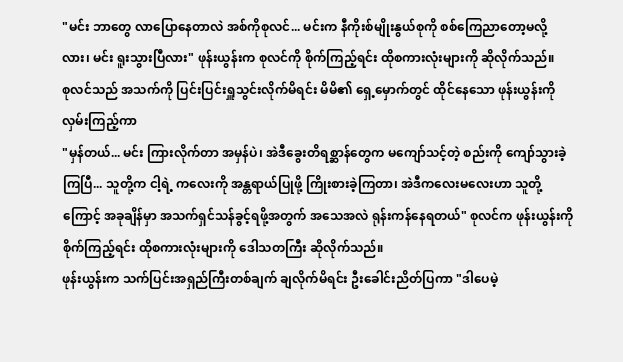"မင်း ဘာတွေ လာပြောနေတာလဲ အစ်ကိုစုလင်... မင်းက နီကိုးစ်မျိုးနွယ်စုကို စစ်ကြေညာတော့မလို့လား၊ မင်း ရူးသွားပြီလား" ဖုန်းယွန်းက စုလင်ကို စိုက်ကြည့်ရင်း ထိုစကားလုံးများကို ဆိုလိုက်သည်။
စုလင်သည် အသက်ကို ပြင်းပြင်းရှူသွင်းလိုက်မိရင်း မိမိ၏ ရှေ့မှောက်တွင် ထိုင်နေသော ဖုန်းယွန်းကို လှမ်းကြည့်ကာ
"မှန်တယ်... မင်း ကြားလိုက်တာ အမှန်ပဲ၊ အဲဒီခွေးတိရစ္ဆာန်တွေက မကျော်သင့်တဲ့ စည်းကို ကျော်သွားခဲ့ကြပြီ... သူတို့က ငါ့ရဲ့ ကလေးကို အန္တရာယ်ပြုဖို့ ကြိုးစားခဲ့ကြတာ၊ အဲဒီကလေးမလေးဟာ သူတို့ကြောင့် အခုချိန်မှာ အသက်ရှင်သန်ခွင့်ရဖို့အတွက် အသေအလဲ ရုန်းကန်နေရတယ်" စုလင်က ဖုန်းယွန်းကို စိုက်ကြည့်ရင်း ထိုစကားလုံးများကို ဒေါသတကြီး ဆိုလိုက်သည်။
ဖုန်းယွန်းက သက်ပြင်းအရှည်ကြီးတစ်ချက် ချလိုက်မိရင်း ဦးခေါင်းညိတ်ပြကာ "ဒါပေမဲ့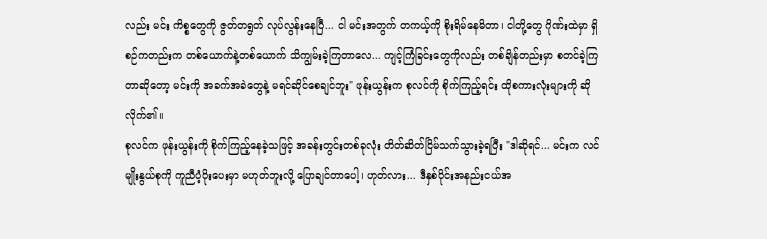လည်း မင်း ကိစ္စတွေကို ဇွတ်တရွတ် လုပ်လွန်းနေပြီ... ငါ မင်းအတွက် တကယ့်ကို စိုးရိမ်နေမိတာ၊ ငါတို့တွေ ဂိုဏ်းထဲမှာ ရှိစဉ်ကတည်းက တစ်ယောက်နဲ့တစ်ယောက် သိကျွမ်းခဲ့ကြတာလေ... ကျင့်ကြံခြင်းတွေကိုလည်း တစ်ချိန်တည်းမှာ စတင်ခဲ့ကြတာဆိုတော့ မင်းကို အခက်အခဲတွေနဲ့ မရင်ဆိုင်စေချင်ဘူး" ဖုန်းယွန်းက စုလင်ကို စိုက်ကြည့်ရင်း ထိုစကားလုံးများကို ဆိုလိုက်၏။
စုလင်က ဖုန်းယွန်းကို စိုက်ကြည့်နေခဲ့သဖြင့် အခန်းတွင်းတစ်ခုလုံး တိတ်ဆိတ်ငြိမ်သက်သွားခဲ့ရပြီး "ဒါဆိုရင်... မင်းက လင်မျိုးနွယ်စုကို ကူညီပံ့ပိုးပေးမှာ မဟုတ်ဘူးလို့ ပြောချင်တာပေါ့၊ ဟုတ်လား... ဒီနှစ်ပိုင်းအနည်းငယ်အ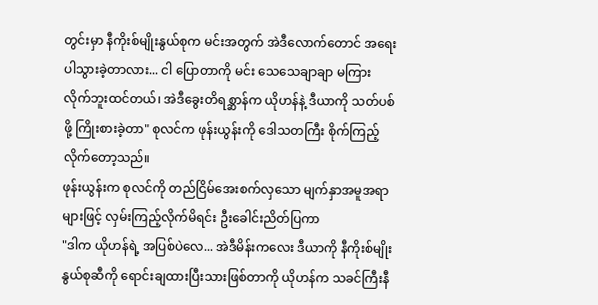တွင်းမှာ နီကိုးစ်မျိုးနွယ်စုက မင်းအတွက် အဲဒီလောက်တောင် အရေးပါသွားခဲ့တာလား... ငါ ပြောတာကို မင်း သေသေချာချာ မကြားလိုက်ဘူးထင်တယ်၊ အဲဒီခွေးတိရစ္ဆာန်က ယိုဟန်နဲ့ ဒီယာကို သတ်ပစ်ဖို့ ကြိုးစားခဲ့တာ" စုလင်က ဖုန်းယွန်းကို ဒေါသတကြီး စိုက်ကြည့်လိုက်တော့သည်။
ဖုန်းယွန်းက စုလင်ကို တည်ငြိမ်အေးစက်လှသော မျက်နှာအမူအရာများဖြင့် လှမ်းကြည့်လိုက်မိရင်း ဦးခေါင်းညိတ်ပြကာ
"ဒါက ယိုဟန်ရဲ့ အပြစ်ပဲလေ... အဲဒီမိန်းကလေး ဒီယာကို နီကိုးစ်မျိုးနွယ်စုဆီကို ရောင်းချထားပြီးသားဖြစ်တာကို ယိုဟန်က သခင်ကြီးနီ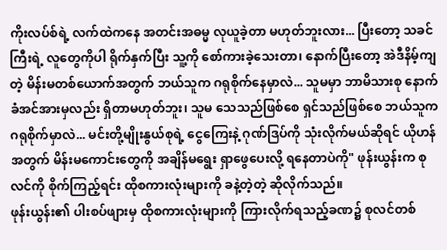ကိုးလပ်စ်ရဲ့ လက်ထဲကနေ အတင်းအဓမ္မ လုယူခဲ့တာ မဟုတ်ဘူးလား... ပြီးတော့ သခင်ကြီးရဲ့ လူတွေကိုပါ ရိုက်နှက်ပြီး သူ့ကို စော်ကားခဲ့သေးတာ၊ နောက်ပြီးတော့ အဲဒီနိမ့်ကျတဲ့ မိန်းမတစ်ယောက်အတွက် ဘယ်သူက ဂရုစိုက်နေမှာလဲ... သူမမှာ ဘာမိသားစု နောက်ခံအင်အားမှလည်း ရှိတာမဟုတ်ဘူး၊ သူမ သေသည်ဖြစ်စေ ရှင်သည်ဖြစ်စေ ဘယ်သူက ဂရုစိုက်မှာလဲ... မင်းတို့မျိုးနွယ်စုရဲ့ ငွေကြေးနဲ့ ဂုဏ်ဒြပ်ကို သုံးလိုက်မယ်ဆိုရင် ယိုဟန်အတွက် မိန်းမကောင်းတွေကို အချိန်မရွေး ရှာဖွေပေးလို့ ရနေတာပဲကို" ဖုန်းယွန်းက စုလင်ကို စိုက်ကြည့်ရင်း ထိုစကားလုံးများကို ခနဲ့တဲ့တဲ့ ဆိုလိုက်သည်။
ဖုန်းယွန်း၏ ပါးစပ်ဖျားမှ ထိုစကားလုံးများကို ကြားလိုက်ရသည့်ခဏ၌ စုလင်တစ်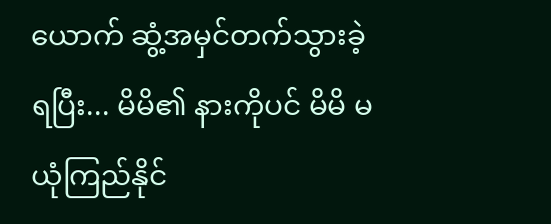ယောက် ဆွံ့အမှင်တက်သွားခဲ့ရပြီး... မိမိ၏ နားကိုပင် မိမိ မယုံကြည်နိုင်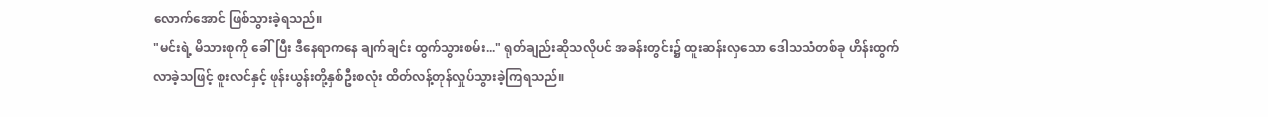လောက်အောင် ဖြစ်သွားခဲ့ရသည်။
"မင်းရဲ့ မိသားစုကို ခေါ်ပြီး ဒီနေရာကနေ ချက်ချင်း ထွက်သွားစမ်း..." ရုတ်ချည်းဆိုသလိုပင် အခန်းတွင်း၌ ထူးဆန်းလှသော ဒေါသသံတစ်ခု ဟိန်းထွက်လာခဲ့သဖြင့် စူးလင်နှင့် ဖုန်းယွန်းတို့နှစ်ဦးစလုံး ထိတ်လန့်တုန်လှုပ်သွားခဲ့ကြရသည်။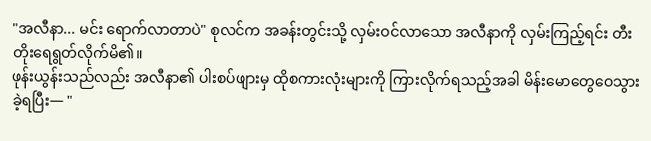"အလီနာ... မင်း ရောက်လာတာပဲ" စုလင်က အခန်းတွင်းသို့ လှမ်းဝင်လာသော အလီနာကို လှမ်းကြည့်ရင်း တီးတိုးရေရွတ်လိုက်မိ၏။
ဖုန်းယွန်းသည်လည်း အလီနာ၏ ပါးစပ်ဖျားမှ ထိုစကားလုံးများကို ကြားလိုက်ရသည့်အခါ မိန်းမောတွေဝေသွားခဲ့ရပြီး— "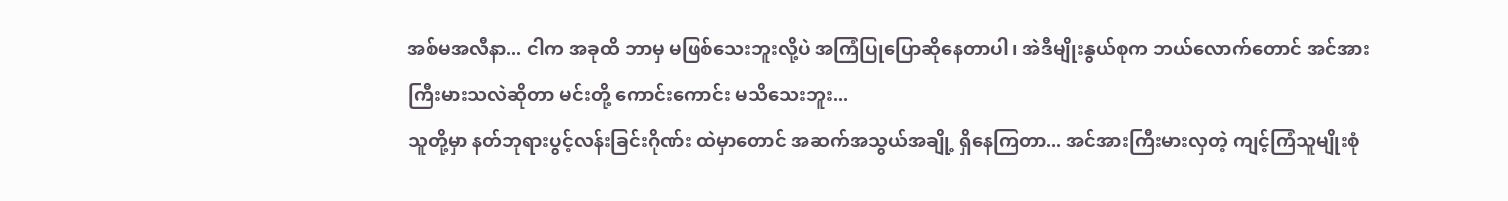အစ်မအလီနာ... ငါက အခုထိ ဘာမှ မဖြစ်သေးဘူးလို့ပဲ အကြံပြုပြောဆိုနေတာပါ၊ အဲဒီမျိုးနွယ်စုက ဘယ်လောက်တောင် အင်အားကြီးမားသလဲဆိုတာ မင်းတို့ ကောင်းကောင်း မသိသေးဘူး...
သူတို့မှာ နတ်ဘုရားပွင့်လန်းခြင်းဂိုဏ်း ထဲမှာတောင် အဆက်အသွယ်အချို့ ရှိနေကြတာ... အင်အားကြီးမားလှတဲ့ ကျင့်ကြံသူမျိုးစုံ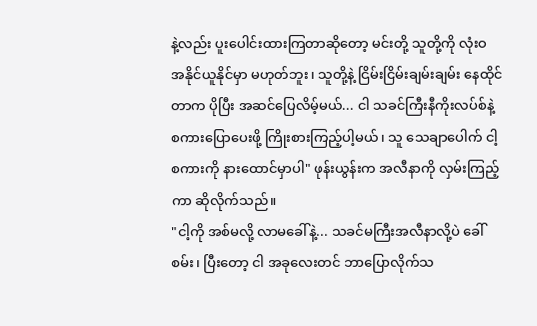နဲ့လည်း ပူးပေါင်းထားကြတာဆိုတော့ မင်းတို့ သူတို့ကို လုံးဝ အနိုင်ယူနိုင်မှာ မဟုတ်ဘူး၊ သူတို့နဲ့ ငြိမ်းငြိမ်းချမ်းချမ်း နေထိုင်တာက ပိုပြီး အဆင်ပြေလိမ့်မယ်... ငါ သခင်ကြီးနီကိုးလပ်စ်နဲ့ စကားပြောပေးဖို့ ကြိုးစားကြည့်ပါ့မယ်၊ သူ သေချာပေါက် ငါ့စကားကို နားထောင်မှာပါ" ဖုန်းယွန်းက အလီနာကို လှမ်းကြည့်ကာ ဆိုလိုက်သည်။
"ငါ့ကို အစ်မလို့ လာမခေါ်နဲ့... သခင်မကြီးအလီနာလို့ပဲ ခေါ်စမ်း၊ ပြီးတော့ ငါ အခုလေးတင် ဘာပြောလိုက်သ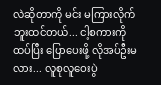လဲဆိုတာကို မင်း မကြားလိုက်ဘူးထင်တယ်... ငါ့စကားကို ထပ်ပြီး ပြောပေးဖို့ လိုအပ်ဦးမလား... လူစုလူဝေးပွဲ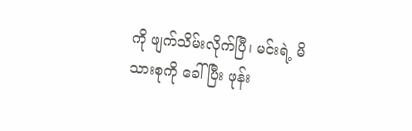ကို ဖျက်သိမ်းလိုက်ပြီ၊ မင်းရဲ့ မိသားစုကို ခေါ်ပြီး ဖုန်း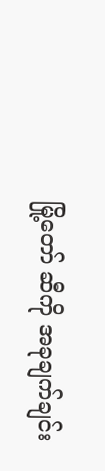မြို့တော် ဆီကို အခုချက်ချင်း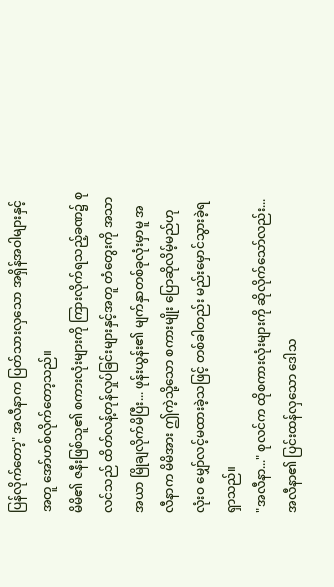ပြန်လိုက်တော့" အလီနာက ပြတ်သားလှသော အရှိန်အဝါများနှင့်အတူ အော်ဟစ်လိုက်တော့သည်။
မိမိ၏ ဇနီးဖြစ်သူ၏ စကားလုံးများကို ကြားလိုက်ရသည့်ခဏ၌ စုလင်သည် ထိတ်လန့်တုန်လှုပ်ခြင်းများနှင့်အတူ တံတွေးကို အသာအယာ မြိုချလိုက်မိပြီး... ဖုန်းယွန်း၏ မျက်နှာတစ်ခုလုံးမှာမူ အလီနာက မိမိအား ဤကဲ့သို့သော စကားမျိုး ပြောဆိုလိမ့်မည်ဟု လုံးဝ မျှော်လင့်မထားခဲ့သဖြင့် တစ်ခါတည်း မည်းမှောင်သွားခဲ့ရရှာသည်။
"အလီနာ..." စုလင်က ထိုစကားလုံးများကို ဆိုလိုက်သော်လည်း... အလီနာ၏ ပြင်းထန်လှသော ဒေါသ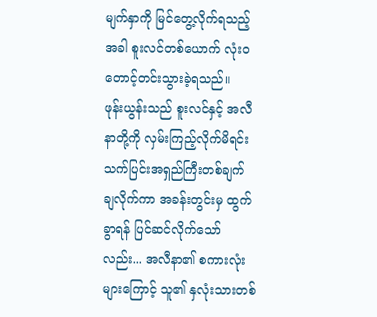မျက်နှာကို မြင်တွေ့လိုက်ရသည့်အခါ စူးလင်တစ်ယောက် လုံးဝ တောင့်တင်းသွားခဲ့ရသည်။
ဖုန်းယွန်းသည် စူးလင်နှင့် အလီနာတို့ကို လှမ်းကြည့်လိုက်မိရင်း သက်ပြင်းအရှည်ကြီးတစ်ချက် ချလိုက်ကာ အခန်းတွင်းမှ ထွက်ခွာရန် ပြင်ဆင်လိုက်သော်လည်း... အလီနာ၏ စကားလုံးများကြောင့် သူ၏ နှလုံးသားတစ်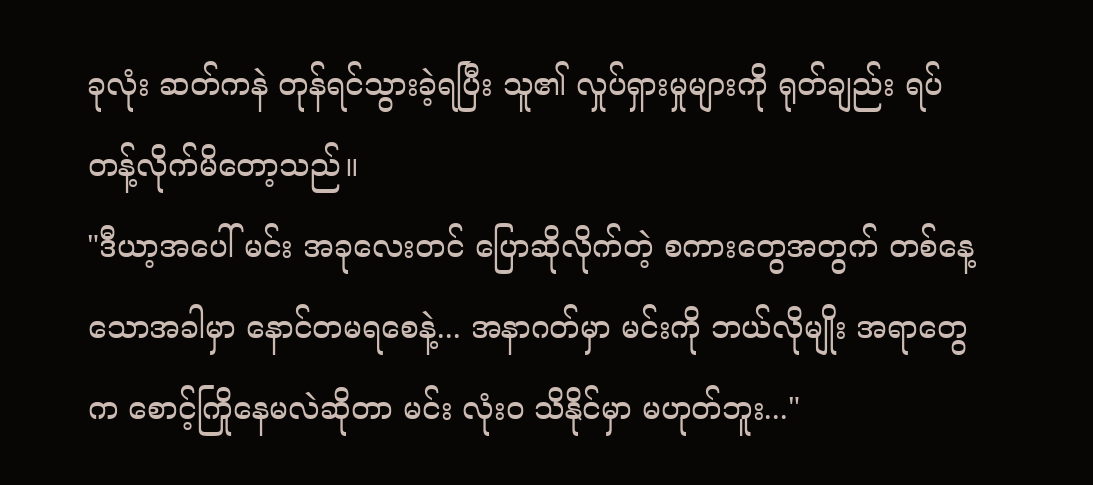ခုလုံး ဆတ်ကနဲ တုန်ရင်သွားခဲ့ရပြီး သူ၏ လှုပ်ရှားမှုများကို ရုတ်ချည်း ရပ်တန့်လိုက်မိတော့သည်။
"ဒီယာ့အပေါ် မင်း အခုလေးတင် ပြောဆိုလိုက်တဲ့ စကားတွေအတွက် တစ်နေ့သောအခါမှာ နောင်တမရစေနဲ့... အနာဂတ်မှာ မင်းကို ဘယ်လိုမျိုး အရာတွေက စောင့်ကြိုနေမလဲဆိုတာ မင်း လုံးဝ သိနိုင်မှာ မဟုတ်ဘူး..."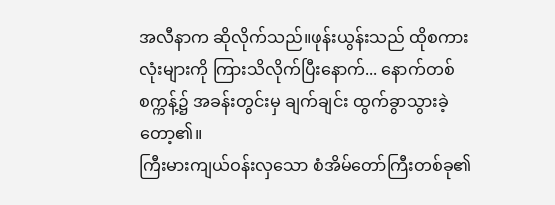အလီနာက ဆိုလိုက်သည်။ဖုန်းယွန်းသည် ထိုစကားလုံးများကို ကြားသိလိုက်ပြီးနောက်... နောက်တစ်စက္ကန့်၌ အခန်းတွင်းမှ ချက်ချင်း ထွက်ခွာသွားခဲ့တော့၏။
ကြီးမားကျယ်ဝန်းလှသော စံအိမ်တော်ကြီးတစ်ခု၏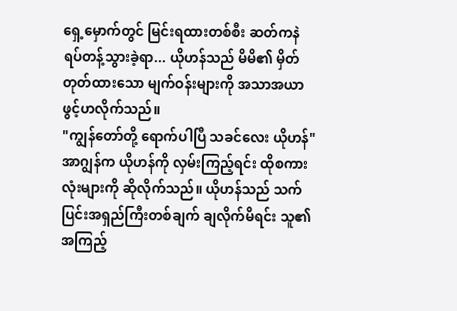ရှေ့မှောက်တွင် မြင်းရထားတစ်စီး ဆတ်ကနဲ ရပ်တန့်သွားခဲ့ရာ... ယိုဟန်သည် မိမိ၏ မှိတ်တုတ်ထားသော မျက်ဝန်းများကို အသာအယာ ဖွင့်ဟလိုက်သည်။
"ကျွန်တော်တို့ ရောက်ပါပြီ သခင်လေး ယိုဟန်" အာဂျွန်က ယိုဟန်ကို လှမ်းကြည့်ရင်း ထိုစကားလုံးများကို ဆိုလိုက်သည်။ ယိုဟန်သည် သက်ပြင်းအရှည်ကြီးတစ်ချက် ချလိုက်မိရင်း သူ၏ အကြည့်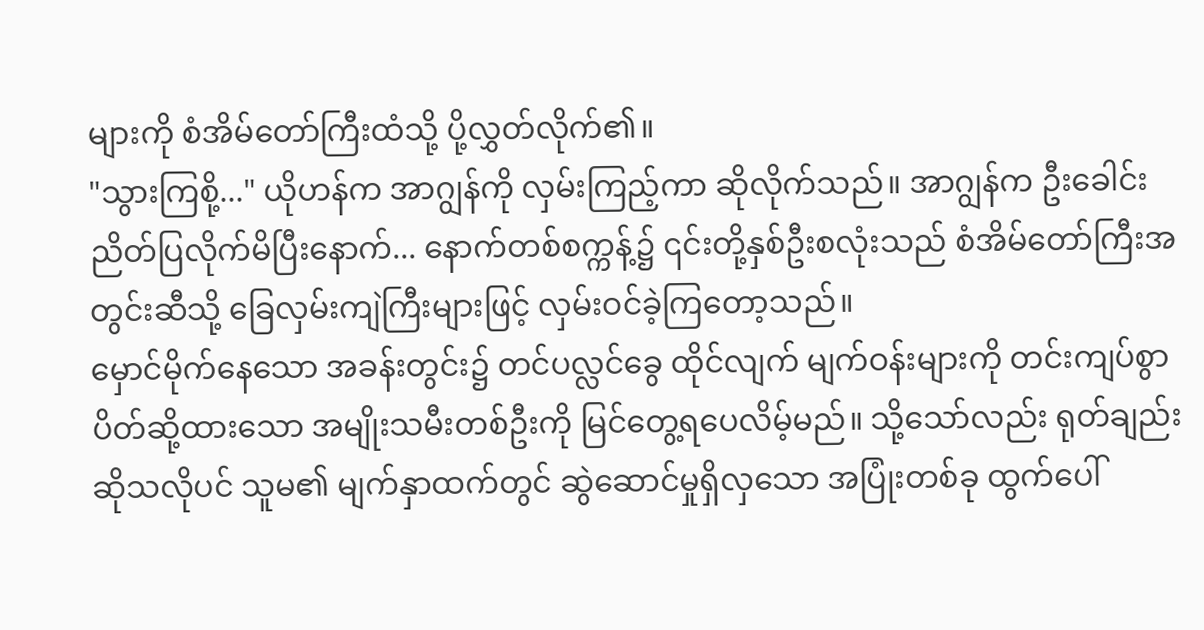များကို စံအိမ်တော်ကြီးထံသို့ ပို့လွှတ်လိုက်၏။
"သွားကြစို့..." ယိုဟန်က အာဂျွန်ကို လှမ်းကြည့်ကာ ဆိုလိုက်သည်။ အာဂျွန်က ဦးခေါင်းညိတ်ပြလိုက်မိပြီးနောက်... နောက်တစ်စက္ကန့်၌ ၎င်းတို့နှစ်ဦးစလုံးသည် စံအိမ်တော်ကြီးအတွင်းဆီသို့ ခြေလှမ်းကျဲကြီးများဖြင့် လှမ်းဝင်ခဲ့ကြတော့သည်။
မှောင်မိုက်နေသော အခန်းတွင်း၌ တင်ပလ္လင်ခွေ ထိုင်လျက် မျက်ဝန်းများကို တင်းကျပ်စွာ ပိတ်ဆို့ထားသော အမျိုးသမီးတစ်ဦးကို မြင်တွေ့ရပေလိမ့်မည်။ သို့သော်လည်း ရုတ်ချည်းဆိုသလိုပင် သူမ၏ မျက်နှာထက်တွင် ဆွဲဆောင်မှုရှိလှသော အပြုံးတစ်ခု ထွက်ပေါ်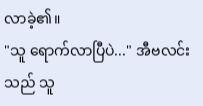လာခဲ့၏။
"သူ ရောက်လာပြီပဲ..." အီဗလင်းသည် သူ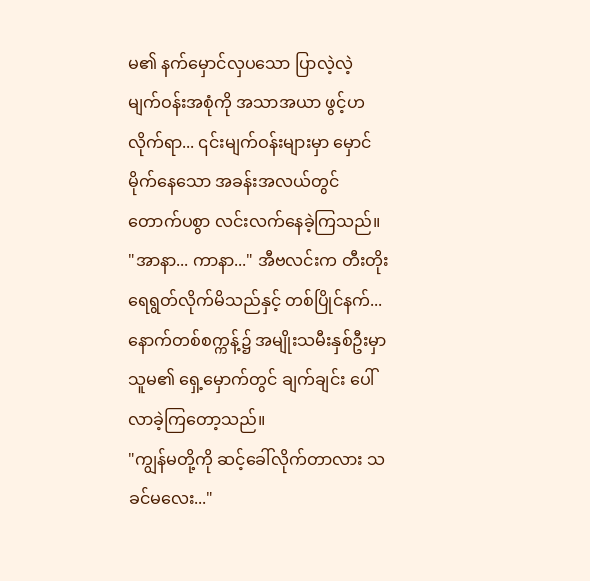မ၏ နက်မှောင်လှပသော ပြာလဲ့လဲ့ မျက်ဝန်းအစုံကို အသာအယာ ဖွင့်ဟလိုက်ရာ... ၎င်းမျက်ဝန်းများမှာ မှောင်မိုက်နေသော အခန်းအလယ်တွင် တောက်ပစွာ လင်းလက်နေခဲ့ကြသည်။
"အာနာ... ကာနာ..." အီဗလင်းက တီးတိုးရေရွတ်လိုက်မိသည်နှင့် တစ်ပြိုင်နက်... နောက်တစ်စက္ကန့်၌ အမျိုးသမီးနှစ်ဦးမှာ သူမ၏ ရှေ့မှောက်တွင် ချက်ချင်း ပေါ်လာခဲ့ကြတော့သည်။
"ကျွန်မတို့ကို ဆင့်ခေါ်လိုက်တာလား သခင်မလေး..."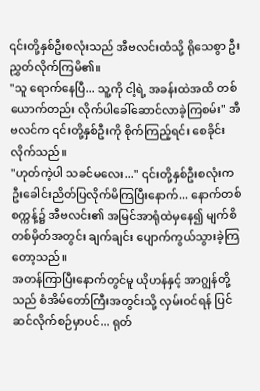၎င်းတို့နှစ်ဦးစလုံးသည် အီဗလင်းထံသို့ ရိုသေစွာ ဦးညွှတ်လိုက်ကြမိ၏။
"သူ ရောက်နေပြီ... သူ့ကို ငါ့ရဲ့ အခန်းထဲအထိ တစ်ယောက်တည်း လိုက်ပါခေါ်ဆောင်လာခဲ့ကြစမ်း" အီဗလင်က ၎င်းတို့နှစ်ဦးကို စိုက်ကြည့်ရင်း စေခိုင်းလိုက်သည်။
"ဟုတ်ကဲ့ပါ သခင်မလေး..." ၎င်းတို့နှစ်ဦးစလုံးက ဦးခေါင်းညိတ်ပြလိုက်မိကြပြီးနောက်... နောက်တစ်စက္ကန့်၌ အီဗလင်း၏ အမြင်အာရုံထဲမှနေ၍ မျက်စိတစ်မှိတ်အတွင်း ချက်ချင်း ပျောက်ကွယ်သွားခဲ့ကြတော့သည်။
အတန်ကြာပြီးနောက်တွင်မူ ယိုဟန်နှင့် အာဂျွန်တို့သည် စံအိမ်တော်ကြီးအတွင်းသို့ လှမ်းဝင်ရန် ပြင်ဆင်လိုက်စဉ်မှာပင်... ရုတ်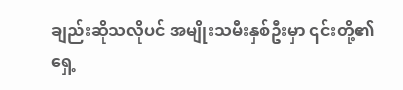ချည်းဆိုသလိုပင် အမျိုးသမီးနှစ်ဦးမှာ ၎င်းတို့၏ ရှေ့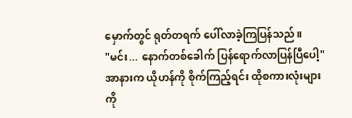မှောက်တွင် ရုတ်တရက် ပေါ်လာခဲ့ကြပြန်သည်။
"မင်း... နောက်တစ်ခေါက် ပြန်ရောက်လာပြန်ပြီပေါ့" အာနားက ယိုဟန်ကို စိုက်ကြည့်ရင်း ထိုစကားလုံးများကို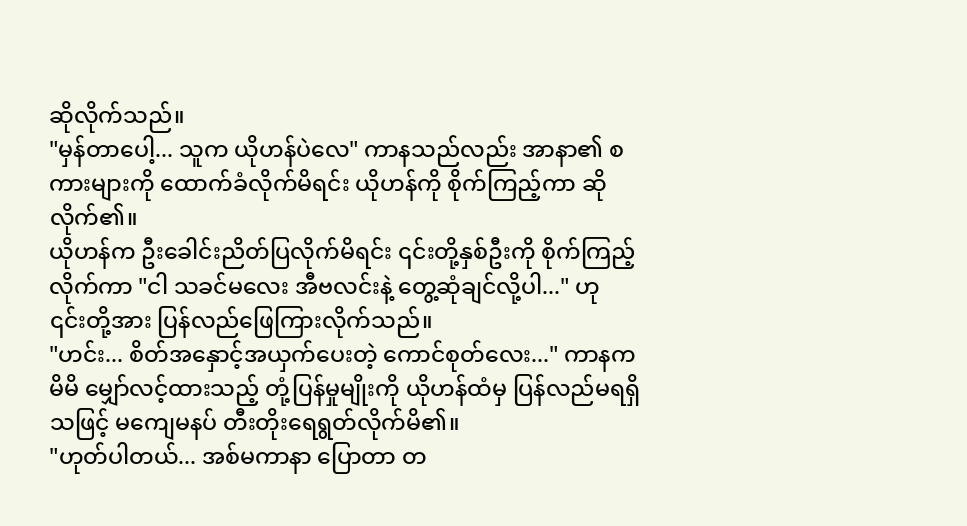ဆိုလိုက်သည်။
"မှန်တာပေါ့... သူက ယိုဟန်ပဲလေ" ကာနသည်လည်း အာနာ၏ စကားများကို ထောက်ခံလိုက်မိရင်း ယိုဟန်ကို စိုက်ကြည့်ကာ ဆိုလိုက်၏။
ယိုဟန်က ဦးခေါင်းညိတ်ပြလိုက်မိရင်း ၎င်းတို့နှစ်ဦးကို စိုက်ကြည့်လိုက်ကာ "ငါ သခင်မလေး အီဗလင်းနဲ့ တွေ့ဆုံချင်လို့ပါ..." ဟု ၎င်းတို့အား ပြန်လည်ဖြေကြားလိုက်သည်။
"ဟင်း... စိတ်အနှောင့်အယှက်ပေးတဲ့ ကောင်စုတ်လေး..." ကာနက မိမိ မျှော်လင့်ထားသည့် တုံ့ပြန်မှုမျိုးကို ယိုဟန်ထံမှ ပြန်လည်မရရှိသဖြင့် မကျေမနပ် တီးတိုးရေရွတ်လိုက်မိ၏။
"ဟုတ်ပါတယ်... အစ်မကာနာ ပြောတာ တ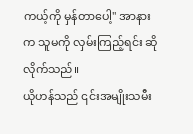ကယ့်ကို မှန်တာပေါ့" အာနား က သူမကို လှမ်းကြည့်ရင်း ဆိုလိုက်သည်။
ယိုဟန်သည် ၎င်းအမျိုးသမီး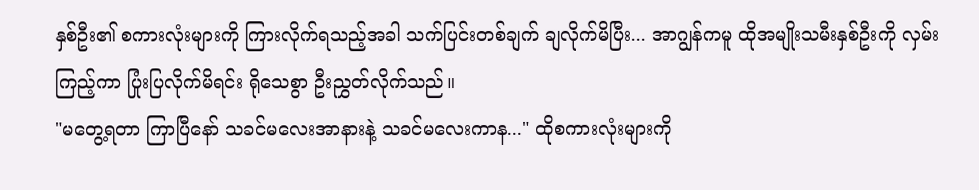နှစ်ဦး၏ စကားလုံးများကို ကြားလိုက်ရသည့်အခါ သက်ပြင်းတစ်ချက် ချလိုက်မိပြီး... အာဂျွန်ကမူ ထိုအမျိုးသမီးနှစ်ဦးကို လှမ်းကြည့်ကာ ပြုံးပြလိုက်မိရင်း ရိုသေစွာ ဦးညွှတ်လိုက်သည်။
"မတွေ့ရတာ ကြာပြီနော် သခင်မလေးအာနားနဲ့ သခင်မလေးကာန..." ထိုစကားလုံးများကို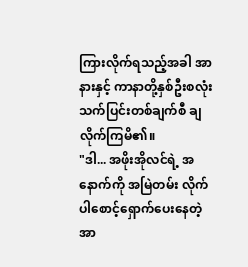ကြားလိုက်ရသည့်အခါ အာနားနှင့် ကာနာတို့နှစ်ဦးစလုံး သက်ပြင်းတစ်ချက်စီ ချလိုက်ကြမိ၏။
"ဒါ... အဖိုးအိုလင်ရဲ့ အနောက်ကို အမြဲတမ်း လိုက်ပါစောင့်ရှောက်ပေးနေတဲ့ အာ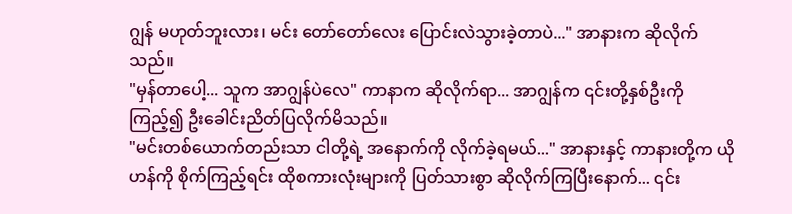ဂျွန် မဟုတ်ဘူးလား၊ မင်း တော်တော်လေး ပြောင်းလဲသွားခဲ့တာပဲ..." အာနားက ဆိုလိုက်သည်။
"မှန်တာပေါ့... သူက အာဂျွန်ပဲလေ" ကာနာက ဆိုလိုက်ရာ... အာဂျွန်က ၎င်းတို့နှစ်ဦးကို ကြည့်၍ ဦးခေါင်းညိတ်ပြလိုက်မိသည်။
"မင်းတစ်ယောက်တည်းသာ ငါတို့ရဲ့ အနောက်ကို လိုက်ခဲ့ရမယ်..." အာနားနှင့် ကာနားတို့က ယိုဟန်ကို စိုက်ကြည့်ရင်း ထိုစကားလုံးများကို ပြတ်သားစွာ ဆိုလိုက်ကြပြီးနောက်... ၎င်း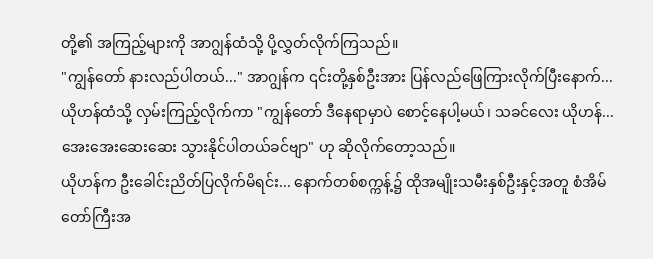တို့၏ အကြည့်များကို အာဂျွန်ထံသို့ ပို့လွှတ်လိုက်ကြသည်။
"ကျွန်တော် နားလည်ပါတယ်..." အာဂျွန်က ၎င်းတို့နှစ်ဦးအား ပြန်လည်ဖြေကြားလိုက်ပြီးနောက်... ယိုဟန်ထံသို့ လှမ်းကြည့်လိုက်ကာ "ကျွန်တော် ဒီနေရာမှာပဲ စောင့်နေပါ့မယ်၊ သခင်လေး ယိုဟန်... အေးအေးဆေးဆေး သွားနိုင်ပါတယ်ခင်ဗျာ" ဟု ဆိုလိုက်တော့သည်။
ယိုဟန်က ဦးခေါင်းညိတ်ပြလိုက်မိရင်း... နောက်တစ်စက္ကန့်၌ ထိုအမျိုးသမီးနှစ်ဦးနှင့်အတူ စံအိမ်တော်ကြီးအ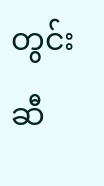တွင်းဆီ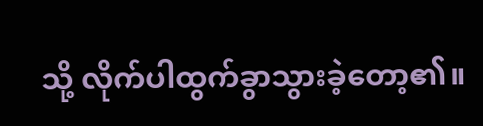သို့ လိုက်ပါထွက်ခွာသွားခဲ့တော့၏။